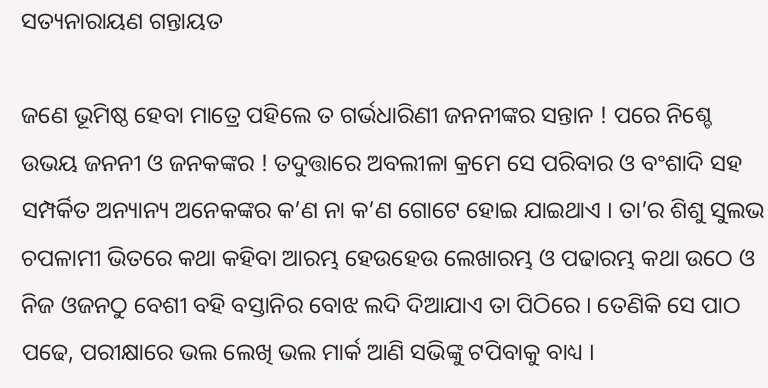ସତ୍ୟନାରାୟଣ ଗନ୍ତାୟତ

ଜଣେ ଭୂମିଷ୍ଠ ହେବା ମାତ୍ରେ ପହିଲେ ତ ଗର୍ଭଧାରିଣୀ ଜନନୀଙ୍କର ସନ୍ତାନ ! ପରେ ନିଶ୍ଚେ ଉଭୟ ଜନନୀ ଓ ଜନକଙ୍କର ! ତଦୁତ୍ତାରେ ଅବଲୀଳା କ୍ରମେ ସେ ପରିବାର ଓ ବଂଶାଦି ସହ ସମ୍ପର୍କିତ ଅନ୍ୟାନ୍ୟ ଅନେକଙ୍କର କ’ଣ ନା କ’ଣ ଗୋଟେ ହୋଇ ଯାଇଥାଏ । ତା’ର ଶିଶୁ ସୁଲଭ ଚପଳାମୀ ଭିତରେ କଥା କହିବା ଆରମ୍ଭ ହେଉହେଉ ଲେଖାରମ୍ଭ ଓ ପଢାରମ୍ଭ କଥା ଉଠେ ଓ ନିଜ ଓଜନଠୁ ବେଶୀ ବହି ବସ୍ତାନିର ବୋଝ ଲଦି ଦିଆଯାଏ ତା ପିଠିରେ । ତେଣିକି ସେ ପାଠ ପଢେ, ପରୀକ୍ଷାରେ ଭଲ ଲେଖି ଭଲ ମାର୍କ ଆଣି ସଭିଙ୍କୁ ଟପିବାକୁ ବାଧ୍ୟ ।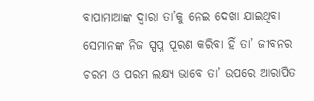ବାପାମାଆଙ୍କ ଦ୍ୱାରା ତା’କୁ ନେଇ ଦେଖା ଯାଇଥିବା ସେମାନଙ୍କ ନିଜ ସ୍ପପ୍ନ ପୂରଣ କରିବା ହିଁ ତା’ ଜୀବନର ଚରମ ଓ ପରମ ଲକ୍ଷ୍ୟ ଭାବେ ତା’ ଉପରେ ଆରାପିତ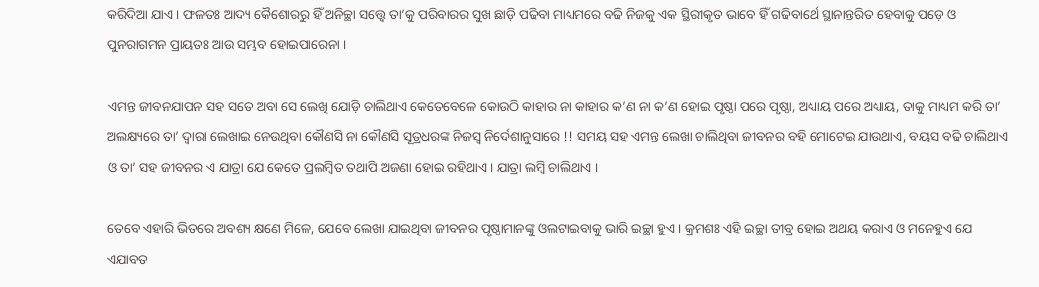କରିଦିଆ ଯାଏ । ଫଳତଃ ଆଦ୍ୟ କୈଶୋରରୁ ହିଁ ଅନିଚ୍ଛା ସତ୍ତ୍ୱେ ତା’କୁ ପରିବାରର ସୁଖ ଛାଡ଼ି ପଢିବା ମାଧ୍ୟମରେ ବଢି ନିଜକୁ ଏକ ସ୍ଥିରୀକୃତ ଭାବେ ହିଁ ଗଢିବାର୍ଥେ ସ୍ଥାନାନ୍ତରିତ ହେବାକୁ ପଡ଼େ ଓ ପୁନରାଗମନ ପ୍ରାୟତଃ ଆଉ ସମ୍ଭବ ହୋଇପାରେନା ।

ଏମନ୍ତ ଜୀବନଯାପନ ସହ ସତେ ଅବା ସେ ଲେଖି ଯୋଡ଼ି ଚାଲିଥାଏ କେତେବେଳେ କୋଉଠି କାହାର ନା କାହାର କ’ଣ ନା କ’ଣ ହୋଇ ପୃଷ୍ଠା ପରେ ପୃଷ୍ଠା, ଅଧ୍ୟାୟ ପରେ ଅଧ୍ୟାୟ, ତାକୁ ମାଧ୍ୟମ କରି ତା’ ଅଲକ୍ଷ୍ୟରେ ତା’ ଦ୍ୱାରା ଲେଖାଇ ନେଉଥିବା କୌଣସି ନା କୌଣସି ସୂତ୍ରଧରଙ୍କ ନିଜସ୍ୱ ନିର୍ଦେଶାନୁସାରେ !! ସମୟ ସହ ଏମନ୍ତ ଲେଖା ଚାଲିଥିବା ଜୀବନର ବହି ମୋଟେଇ ଯାଉଥାଏ, ବୟସ ବଢି ଚାଲିଥାଏ ଓ ତା’ ସହ ଜୀବନର ଏ ଯାତ୍ରା ଯେ କେତେ ପ୍ରଲମ୍ବିତ ତଥାପି ଅଜଣା ହୋଇ ରହିଥାଏ । ଯାତ୍ରା ଲମ୍ବି ଚାଲିଥାଏ ।

ତେବେ ଏହାରି ଭିତରେ ଅବଶ୍ୟ କ୍ଷଣେ ମିଳେ, ଯେବେ ଲେଖା ଯାଇଥିବା ଜୀବନର ପୃଷ୍ଠାମାନଙ୍କୁ ଓଲଟାଇବାକୁ ଭାରି ଇଚ୍ଛା ହୁଏ । କ୍ରମଶଃ ଏହି ଇଚ୍ଛା ତୀବ୍ର ହୋଇ ଅଥୟ କରାଏ ଓ ମନେହୁଏ ଯେ ଏଯାବତ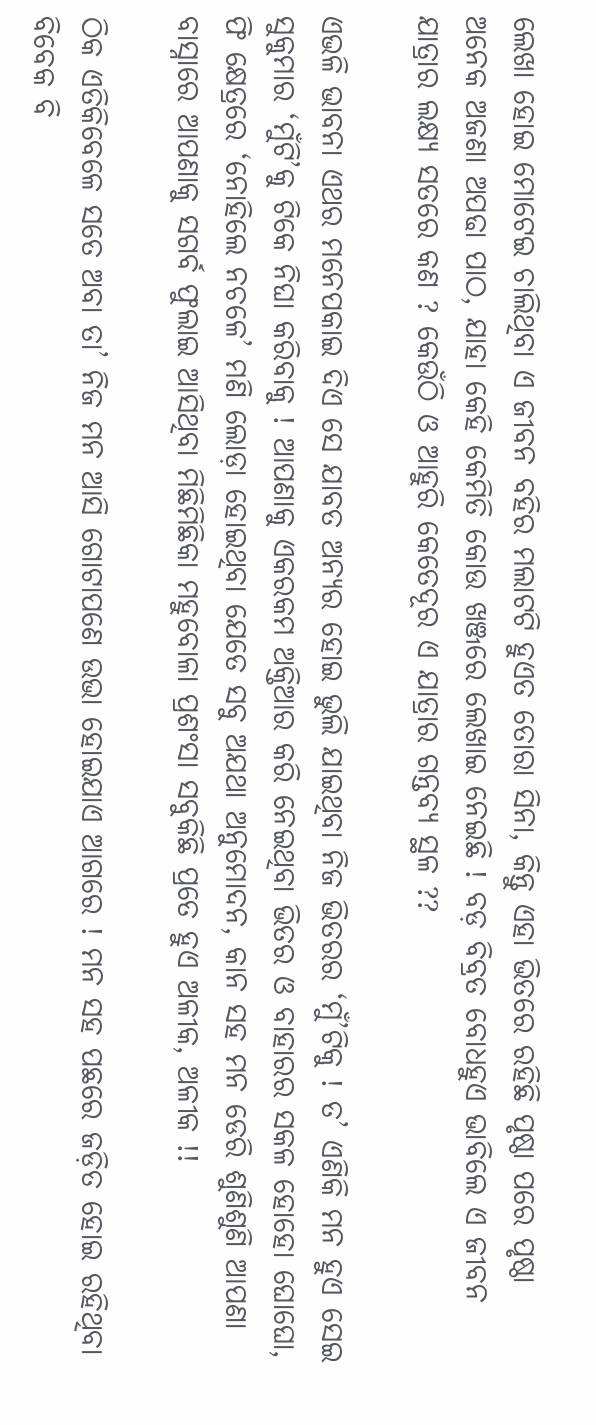ଲେଖା ହୋଇ ମୋଟେଇ ଚାଲିଥିବା ଏ ଜୀବନ ବହିର ମଲାଟଟି ହୁଏତ ତୋରା ସିନା, କିନ୍ତୁ ଏହା ଭିତରେ ରହିଛି ପୃଷ୍ଠା ପରେ ପୃଷ୍ଠା ଅନେକ ଅଜଣା ଅପଢା ପାଠ, ଯାହା କେହି କେମିତି କୋଉ ଖଞ୍ଜରେ ଲେଖାଇ ନେଇଛି ! ବଡ଼ ବିବ୍ରତ ବୋଧହୁଏ ଭାବିଲେ ଏ ଜୀବନ ଯାତ୍ରାର ଲକ୍ଷ୍ୟ ସତରେ କଣ ? କେଉଁଠି ଓ ଆହୁରି କେତେଦୂର ଏ ଯାତ୍ରାର ଗନ୍ତବ୍ୟ ସ୍ଥଳ ??

ଏଭଳି ଭାବନା ଏଥର ମନେପକାଇ ଦିଏ ସେ ଯାବତ ଅନ୍ୟର ହୋଇ ଭୁଲି ଯାଇଥିବା ନିଜ ଭିତରର ‘ମୁଁ’ଟିକୁ ! ତ’ ଏଣିକି ମନ ହୁଏ ସେଇ ସୁକୁମାର ‘ମୁଁଟି’କୁ ଟିକେ ନିଘା କରିବାକୁ ! ଆପଣାକୁ ଏକରକମ ଅକ୍ତିଆର କରି ନେଇଥିବା ଭିତର ଓ ବାହାରର ସକଳ ହୋହୋ ଘୋଘୋ, ଫି କ୍ଷେତ୍ରରେ ‘ନୋହିଲେ ନଚଳେ’ ମଣି ଲୋଡ଼ା ହୋଇଥିବା ଯେତେ ସବୁ ଅଯଥା ଅନୁମୋଦନ, କାନ ସହ ମନ ଡେରି ଶୁଣିଶୁଣି ଆପଣା ବାସ୍ନାରେ ଆପଣାକୁ ସଗର୍ବ ଫୁଲାଇ ଆସିଥିବା ମିଛିମିଛିକା ମହୁବୋଳା ପ୍ରଶଂସା ସବୁକିଛି ପ୍ରତେ ହୁଏ ଅଳୀକ, ଅଳୀକ !!

ଠିକ ଏତିକିବେଳେ ସତେ ଅବା ତା’ ନିଜ ମନ ଆସି ଗୋଟାପଣେ ଉଭା ହୋଇଯାଏ ଆଗରେ ! ମନ ସହ ପଛରେ ଜଡ଼ିତ ହୋଇ ରହିଥିବା ବିବେକ ବି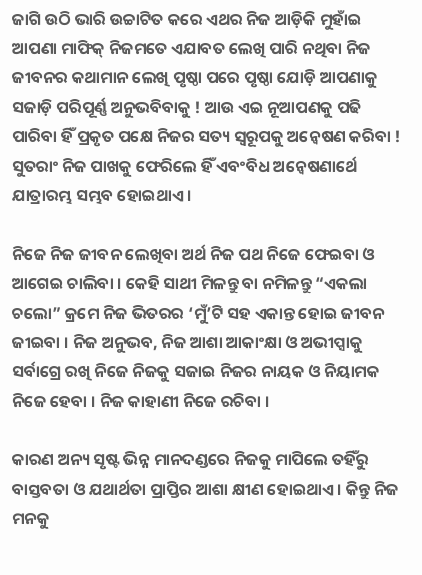ଜାଗି ଉଠି ଭାରି ଉଚ୍ଚାଟିତ କରେ ଏଥର ନିଜ ଆଡ଼ିକି ମୁହାଁଇ ଆପଣା ମାଫିକ୍ ନିଜମତେ ଏଯାବତ ଲେଖି ପାରି ନଥିବା ନିଜ ଜୀବନର କଥାମାନ ଲେଖି ପୃଷ୍ଠା ପରେ ପୃଷ୍ଠା ଯୋଡ଼ି ଆପଣାକୁ ସଜାଡ଼ି ପରିପୂର୍ଣ୍ଣ ଅନୁଭବିବାକୁ ! ଆଉ ଏଇ ନୂଆପଣକୁ ପଢି ପାରିବା ହିଁ ପ୍ରକୃତ ପକ୍ଷେ ନିଜର ସତ୍ୟ ସ୍ୱରୂପକୁ ଅନ୍ୱେଷଣ କରିବା ! ସୁତରାଂ ନିଜ ପାଖକୁ ଫେରିଲେ ହିଁ ଏବଂବିଧ ଅନ୍ୱେଷଣାର୍ଥେ ଯାତ୍ରାରମ୍ଭ ସମ୍ଭବ ହୋଇଥାଏ ।

ନିଜେ ନିଜ ଜୀବନ ଲେଖିବା ଅର୍ଥ ନିଜ ପଥ ନିଜେ ଫେଇବା ଓ ଆଗେଇ ଚାଲିବା । କେହି ସାଥୀ ମିଳନ୍ତୁ ବା ନମିଳନ୍ତୁ “ଏକଲା ଚଲୋ” କ୍ରମେ ନିଜ ଭିତରର ‘ମୁଁ’ଟି ସହ ଏକାନ୍ତ ହୋଇ ଜୀବନ ଜୀଇବା । ନିଜ ଅନୁଭବ, ନିଜ ଆଶା ଆକାଂକ୍ଷା ଓ ଅଭୀପ୍ସାକୁ ସର୍ବାଗ୍ରେ ରଖି ନିଜେ ନିଜକୁ ସଜାଇ ନିଜର ନାୟକ ଓ ନିୟାମକ ନିଜେ ହେବା । ନିଜ କାହାଣୀ ନିଜେ ରଚିବା ।

କାରଣ ଅନ୍ୟ ସୃଷ୍ଟ ଭିନ୍ନ ମାନଦଣ୍ଡରେ ନିଜକୁ ମାପିଲେ ତହିଁରୁ ବାସ୍ତବତା ଓ ଯଥାର୍ଥତା ପ୍ରାପ୍ତିର ଆଶା କ୍ଷୀଣ ହୋଇଥାଏ । କିନ୍ତୁ ନିଜ ମନକୁ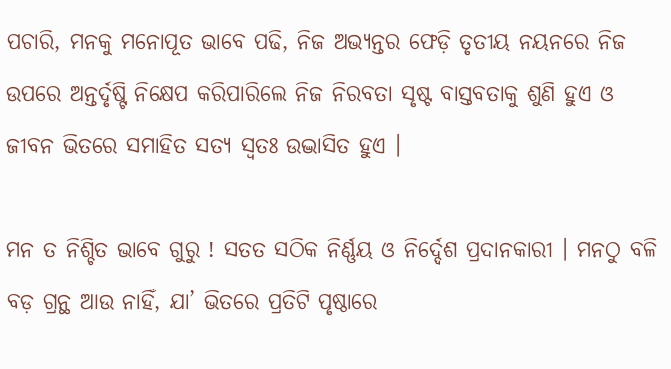ପଚାରି, ମନକୁ ମନୋପୂତ ଭାବେ ପଢି, ନିଜ ଅଭ୍ୟନ୍ତର ଫେଡ଼ି ତୃତୀୟ ନୟନରେ ନିଜ ଉପରେ ଅନ୍ତର୍ଦୃଷ୍ଟି ନିକ୍ଷେପ କରିପାରିଲେ ନିଜ ନିରବତା ସୃଷ୍ଟ ବାସ୍ତବତାକୁ ଶୁଣି ହୁଏ ଓ ଜୀବନ ଭିତରେ ସମାହିତ ସତ୍ୟ ସ୍ୱତଃ ଉଦ୍ଭାସିତ ହୁଏ ।

ମନ ତ ନିଶ୍ଚିତ ଭାବେ ଗୁରୁ ! ସତତ ସଠିକ ନିର୍ଣ୍ଣୟ ଓ ନିର୍ଦ୍ଦେଶ ପ୍ରଦାନକାରୀ । ମନଠୁ ବଳି ବଡ଼ ଗ୍ରନ୍ଥ ଆଉ ନାହିଁ, ଯା’ ଭିତରେ ପ୍ରତିଟି ପୃଷ୍ଠାରେ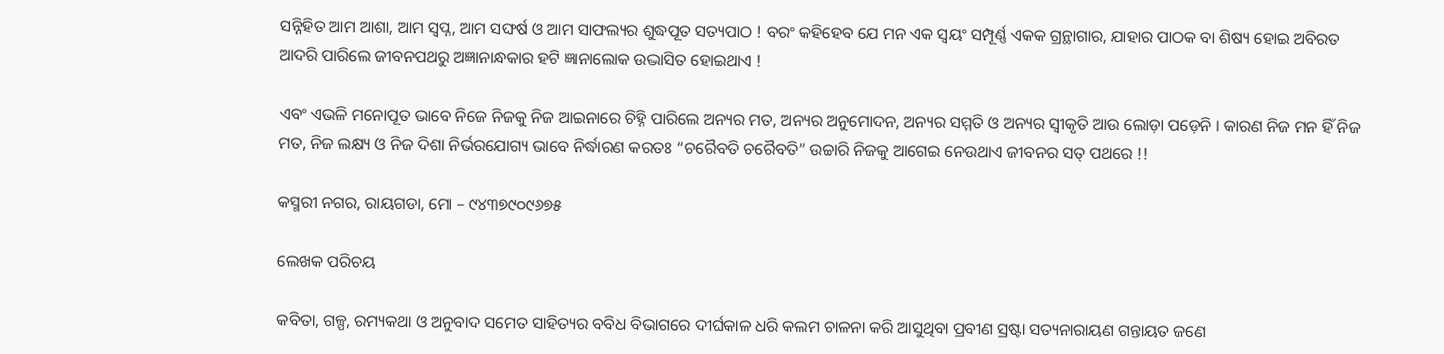ସନ୍ନିହିତ ଆମ ଆଶା, ଆମ ସ୍ୱପ୍ନ, ଆମ ସଙ୍ଘର୍ଷ ଓ ଆମ ସାଫଲ୍ୟର ଶୁଦ୍ଧପୂତ ସତ୍ୟପାଠ ! ବରଂ କହିହେବ ଯେ ମନ ଏକ ସ୍ୱୟଂ ସମ୍ପୂର୍ଣ୍ଣ ଏକକ ଗ୍ରନ୍ଥାଗାର, ଯାହାର ପାଠକ ବା ଶିଷ୍ୟ ହୋଇ ଅବିରତ ଆଦରି ପାରିଲେ ଜୀବନପଥରୁ ଅଜ୍ଞାନାନ୍ଧକାର ହଟି ଜ୍ଞାନାଲୋକ ଉଦ୍ଭାସିତ ହୋଇଥାଏ !

ଏବଂ ଏଭଳି ମନୋପୂତ ଭାବେ ନିଜେ ନିଜକୁ ନିଜ ଆଇନାରେ ଚିହ୍ନି ପାରିଲେ ଅନ୍ୟର ମତ, ଅନ୍ୟର ଅନୁମୋଦନ, ଅନ୍ୟର ସମ୍ମତି ଓ ଅନ୍ୟର ସ୍ୱୀକୃତି ଆଉ ଲୋଡ଼ା ପଡ଼େନି । କାରଣ ନିଜ ମନ ହିଁ ନିଜ ମତ, ନିଜ ଲକ୍ଷ୍ୟ ଓ ନିଜ ଦିଶା ନିର୍ଭରଯୋଗ୍ୟ ଭାବେ ନିର୍ଦ୍ଧାରଣ କରତଃ “ଚରୈବତି ଚରୈବତି” ଉଚ୍ଚାରି ନିଜକୁ ଆଗେଇ ନେଉଥାଏ ଜୀବନର ସତ୍ ପଥରେ !!

କସ୍ମରୀ ନଗର, ରାୟଗଡା, ମୋ – ୯୪୩୭୯୦୯୬୭୫

ଲେଖକ ପରିଚୟ

କବିତା, ଗଳ୍ପ, ରମ୍ୟକଥା ଓ ଅନୁବାଦ ସମେତ ସାହିତ୍ୟର ବବିଧ ବିଭାଗରେ ଦୀର୍ଘକାଳ ଧରି କଲମ ଚାଳନା କରି ଆସୁଥିବା ପ୍ରବୀଣ ସ୍ରଷ୍ଟା ସତ୍ୟନାରାୟଣ ଗନ୍ତାୟତ ଜଣେ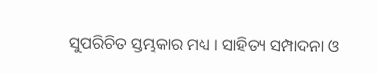ସୁପରିଚିତ ସ୍ତମ୍ଭକାର ମଧ୍ୟ । ସାହିତ୍ୟ ସମ୍ପାଦନା ଓ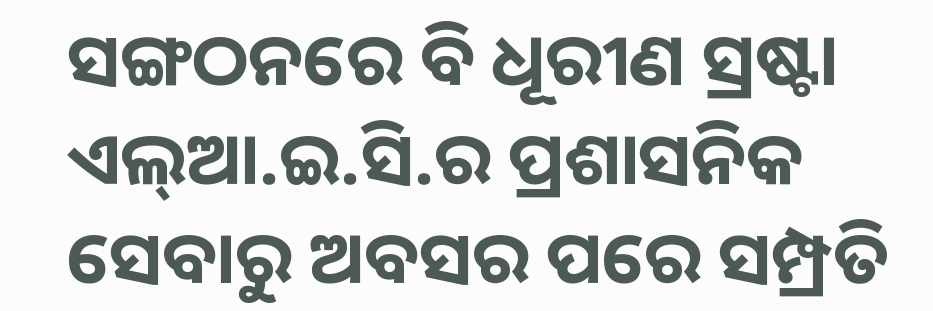ସଙ୍ଗଠନରେ ବି ଧୂରୀଣ ସ୍ରଷ୍ଟା ଏଲ୍ଆ.ଇ.ସି.ର ପ୍ରଶାସନିକ ସେବାରୁ ଅବସର ପରେ ସମ୍ପ୍ରତି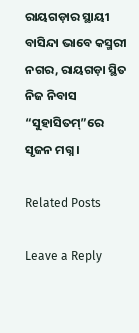ରାୟଗଡ଼ାର ସ୍ଥାୟୀ ବାସିନ୍ଦା ଭାବେ କସ୍ମରୀ ନଗର, ରାୟଗଡ଼ା ସ୍ଥିତ ନିଜ ନିବାସ “ସୁହାସିତମ୍”ରେ ସୃଜନ ମଗ୍ନ ।

Related Posts

Leave a Reply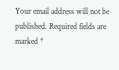Your email address will not be published. Required fields are marked *